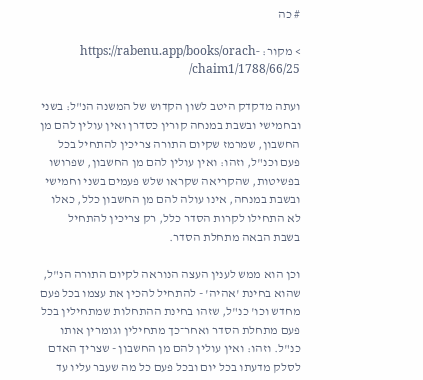# כה

> מקור: https://rabenu.app/books/orach-chaim1/1788/66/25/

ועתה מדקדק היטב לשון הקדוש של המשנה הנ"ל: בשני ובחמישי ובשבת במנחה קורין כסדרן ואין עולין להם מן החשבון, שמרמז שקיום התורה צריכין להתחיל בכל פעם וכנ"ל, וזהו: ואין עולין להם מן החשבון, שפרושו בפשיטות, שהקריאה שקראו שלש פעמים בשני וחמישי ובשבת במנחה, אינו עולה להם מן החשבון כלל, כאלו לא התחילו לקרות הסדר כלל, רק צריכין להתחיל בשבת הבאה מתחלת הסדר.

וכן הוא ממש לענין העצה הנוראה לקיום התורה הנ"ל, שהוא בחינת 'אהיה' - להתחיל להכין את עצמו בכל פעם מחדש וכו' כנ"ל, שזהו בחינת ההתחלות שמתחילין בכל פעם מתחלת הסדר ואחר־כך מתחילין וגומרין אותו כנ"ל. וזהו: ואין עולין להם מן החשבון - שצריך האדם לסלק מדעתו בכל יום ובכל פעם כל מה שעבר עליו עד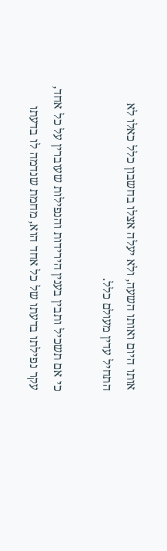אותו היום ואותו השעה, ולא יעלה אצלו בחשבון כלל כאלו לא התחיל עדין מעולם כלל.

כי אם תשכיל ותבין בענין הירידות והנפילות שעוברין על כל אחד, עקר נפילתו בדעתו של כל אחד הוא, מחמת שנדמה לו בדעתו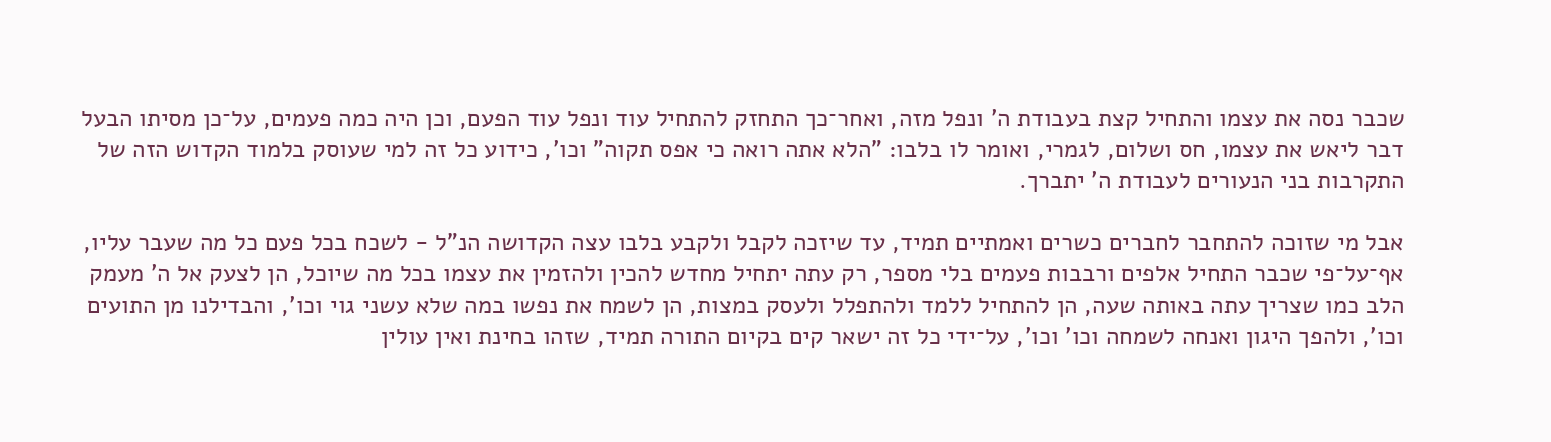שכבר נסה את עצמו והתחיל קצת בעבודת ה' ונפל מזה, ואחר־כך התחזק להתחיל עוד ונפל עוד הפעם, וכן היה כמה פעמים, על־כן מסיתו הבעל דבר ליאש את עצמו, חס ושלום, לגמרי, ואומר לו בלבו: "הלא אתה רואה כי אפס תקוה" וכו', כידוע כל זה למי שעוסק בלמוד הקדוש הזה של התקרבות בני הנעורים לעבודת ה' יתברך.

אבל מי שזוכה להתחבר לחברים כשרים ואמתיים תמיד, עד שיזכה לקבל ולקבע בלבו עצה הקדושה הנ"ל - לשכח בכל פעם כל מה שעבר עליו, אף־על־פי שכבר התחיל אלפים ורבבות פעמים בלי מספר, רק עתה יתחיל מחדש להכין ולהזמין את עצמו בכל מה שיוכל, הן לצעק אל ה' מעמק הלב כמו שצריך עתה באותה שעה, הן להתחיל ללמד ולהתפלל ולעסק במצו‍ת, הן לשמח את נפשו במה שלא עשני גוי וכו', והבדילנו מן התועים וכו', ולהפך היגון ואנחה לשמחה וכו' וכו', על־ידי כל זה ישאר קים בקיום התורה תמיד, שזהו בחינת ואין עולין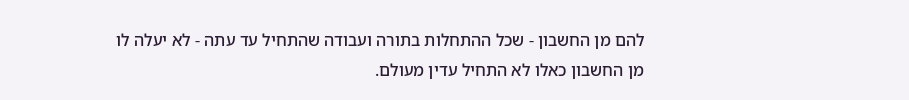להם מן החשבון - שכל ההתחלות בתורה ועבודה שהתחיל עד עתה - לא יעלה לו מן החשבון כאלו לא התחיל עדין מעולם.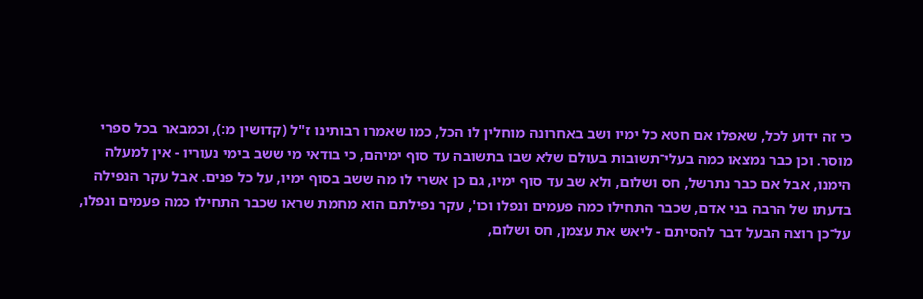כי זה ידוע לכל, שאפלו אם חטא כל ימיו ושב באחרונה מוחלין לו הכל, כמו שאמרו רבותינו ז"ל (קדושין מ:), וכמבאר בכל ספרי מוסר. וכן כבר נמצאו כמה בעלי־תשובות בעולם שלא שבו בתשובה עד סוף ימיהם, כי בודאי מי ששב בימי נעוריו - אין למעלה הימנו, אבל אם כבר נתרשל, חס ושלום, ולא שב עד סוף ימיו, גם כן אשרי לו מה ששב בסוף ימיו, על כל פנים. אבל עקר הנפילה בדעתו של הרבה בני אדם, שכבר התחילו כמה פעמים ונפלו וכו', עקר נפילתם הוא מחמת שראו שכבר התחילו כמה פעמים ונפלו, על־כן רוצה הבעל דבר להסיתם - ליאש את עצמן, חס ושלום,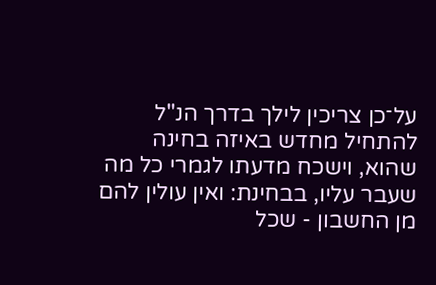על־כן צריכין לילך בדרך הנ"ל להתחיל מחדש באיזה בחינה שהוא, וישכח מדעתו לגמרי כל מה שעבר עליו, בבחינת: ואין עולין להם מן החשבון - שכל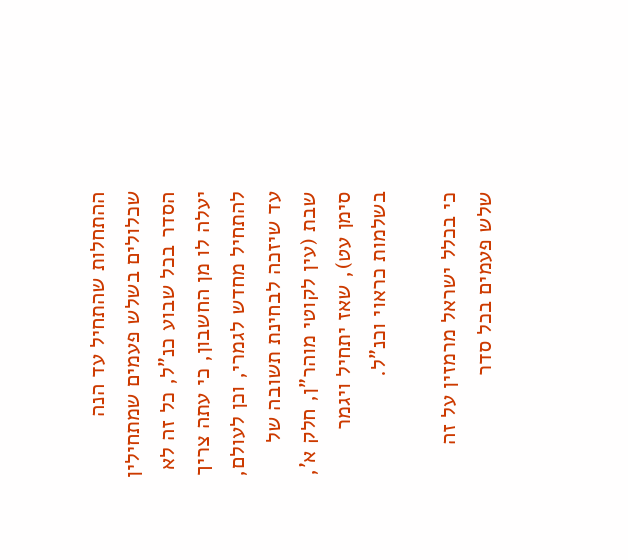ההתחלות שהתחיל עד הנה שכלולים בשלש פעמים שמתחילין הסדר בכל שבוע כנ"ל, כל זה לא יעלה לו מן החשבון, כי עתה צריך להתחיל מחדש לגמרי, וכן לעולם, עד שיזכה לבחינת תשובה של שבת (עין לקוטי מוהר"ן, חלק א', סימן עט), שאז יתחיל ויגמר בשלמות כראוי וכנ"ל.

כי בכלל ישראל מרמזין על זה שלש פעמים בכל סדר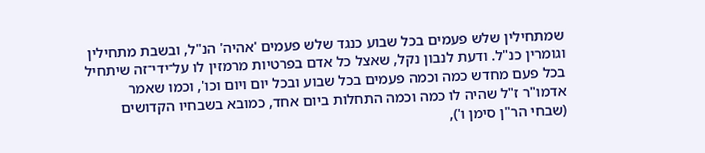שמתחילין שלש פעמים בכל שבוע כנגד שלש פעמים 'אהיה' הנ"ל, ובשבת מתחילין וגומרין כנ"ל. ודעת לנבון נקל, שאצל כל אדם בפרטיות מרמזין לו על־ידי־זה שיתחיל בכל פעם מחדש כמה וכמה פעמים בכל שבוע ובכל יום ויום וכו', וכמו שאמר אדמו"ר ז"ל שהיה לו כמה וכמה התחלות ביום אחד, כמובא בשבחיו הקדושים (שבחי הר"ן סימן ו'),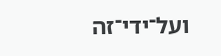ועל־ידי־זה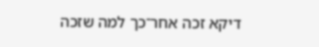דיקא זכה אחר־כך למה שזכה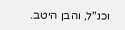וכנ"ל, והבן היטב.